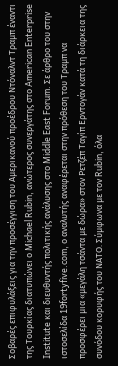Σοβαρές επιφυλάξεις για την προσέγγιση του Αμερικανού προέδρου Ντόναλντ Τραμπ έναντι της Τουρκίας διατυπώνει ο Michael Rubin, ανώτερος συνεργάτης στο American Enterprise Institute και διευθυντής πολιτικής ανάλυσης στο Middle East Forum. Σε άρθρο του στην ιστοσελίδα 19fortyfive.com, ο αναλυτής αναφέρεται στην πρόθεση του Τραμπ να προσφέρει μια «μεγάλη τσάντα με δώρα» στον Ρετζέπ Ταγίπ Ερντογάν κατά τη διάρκεια της συνόδου κορυφής του ΝΑΤΟ. Σύμφωνα με τον Rubin, όλα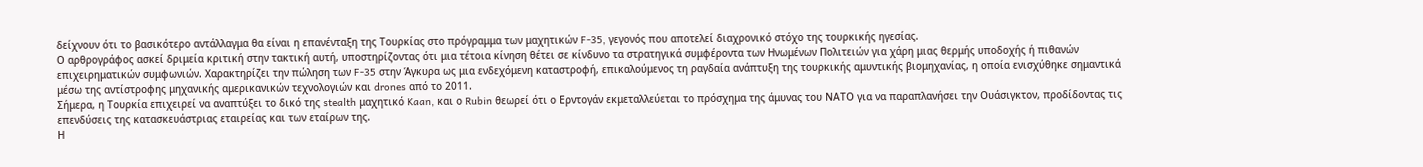δείχνουν ότι το βασικότερο αντάλλαγμα θα είναι η επανένταξη της Τουρκίας στο πρόγραμμα των μαχητικών F-35, γεγονός που αποτελεί διαχρονικό στόχο της τουρκικής ηγεσίας.
Ο αρθρογράφος ασκεί δριμεία κριτική στην τακτική αυτή, υποστηρίζοντας ότι μια τέτοια κίνηση θέτει σε κίνδυνο τα στρατηγικά συμφέροντα των Ηνωμένων Πολιτειών για χάρη μιας θερμής υποδοχής ή πιθανών επιχειρηματικών συμφωνιών. Χαρακτηρίζει την πώληση των F-35 στην Άγκυρα ως μια ενδεχόμενη καταστροφή, επικαλούμενος τη ραγδαία ανάπτυξη της τουρκικής αμυντικής βιομηχανίας, η οποία ενισχύθηκε σημαντικά μέσω της αντίστροφης μηχανικής αμερικανικών τεχνολογιών και drones από το 2011.
Σήμερα, η Τουρκία επιχειρεί να αναπτύξει το δικό της stealth μαχητικό Kaan, και ο Rubin θεωρεί ότι ο Ερντογάν εκμεταλλεύεται το πρόσχημα της άμυνας του ΝΑΤΟ για να παραπλανήσει την Ουάσιγκτον, προδίδοντας τις επενδύσεις της κατασκευάστριας εταιρείας και των εταίρων της.
Η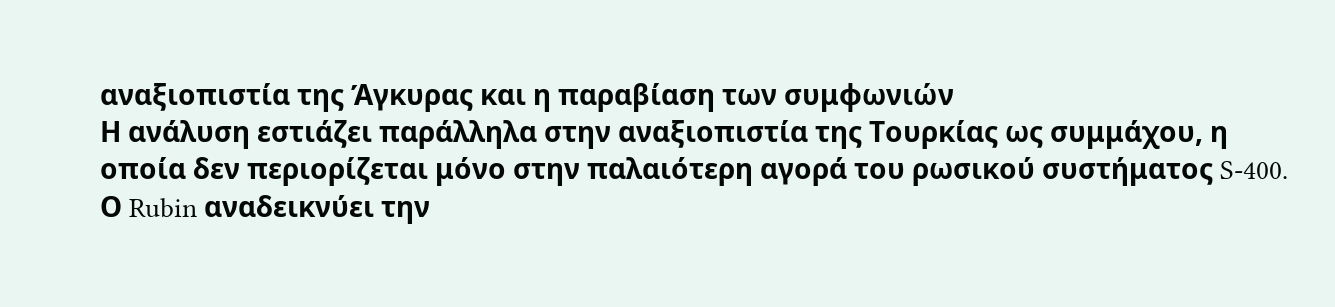αναξιοπιστία της Άγκυρας και η παραβίαση των συμφωνιών
Η ανάλυση εστιάζει παράλληλα στην αναξιοπιστία της Τουρκίας ως συμμάχου, η οποία δεν περιορίζεται μόνο στην παλαιότερη αγορά του ρωσικού συστήματος S-400. Ο Rubin αναδεικνύει την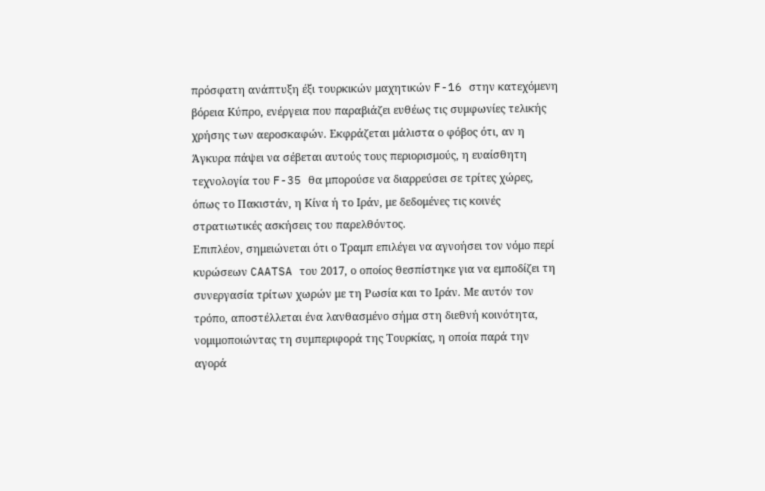πρόσφατη ανάπτυξη έξι τουρκικών μαχητικών F-16 στην κατεχόμενη βόρεια Κύπρο, ενέργεια που παραβιάζει ευθέως τις συμφωνίες τελικής χρήσης των αεροσκαφών. Εκφράζεται μάλιστα ο φόβος ότι, αν η Άγκυρα πάψει να σέβεται αυτούς τους περιορισμούς, η ευαίσθητη τεχνολογία του F-35 θα μπορούσε να διαρρεύσει σε τρίτες χώρες, όπως το Πακιστάν, η Κίνα ή το Ιράν, με δεδομένες τις κοινές στρατιωτικές ασκήσεις του παρελθόντος.
Επιπλέον, σημειώνεται ότι ο Τραμπ επιλέγει να αγνοήσει τον νόμο περί κυρώσεων CAATSA του 2017, ο οποίος θεσπίστηκε για να εμποδίζει τη συνεργασία τρίτων χωρών με τη Ρωσία και το Ιράν. Με αυτόν τον τρόπο, αποστέλλεται ένα λανθασμένο σήμα στη διεθνή κοινότητα, νομιμοποιώντας τη συμπεριφορά της Τουρκίας, η οποία παρά την αγορά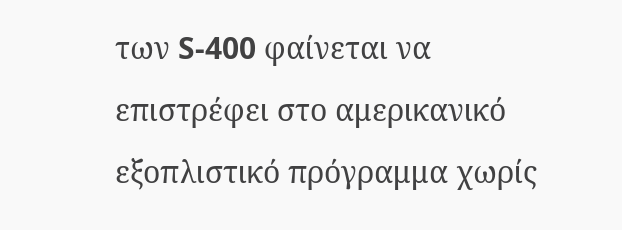των S-400 φαίνεται να επιστρέφει στο αμερικανικό εξοπλιστικό πρόγραμμα χωρίς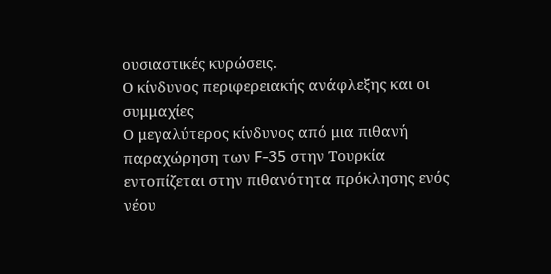ουσιαστικές κυρώσεις.
Ο κίνδυνος περιφερειακής ανάφλεξης και οι συμμαχίες
Ο μεγαλύτερος κίνδυνος από μια πιθανή παραχώρηση των F-35 στην Τουρκία εντοπίζεται στην πιθανότητα πρόκλησης ενός νέου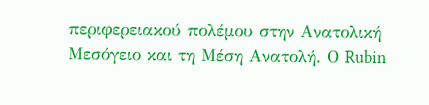περιφερειακού πολέμου στην Ανατολική Μεσόγειο και τη Μέση Ανατολή. Ο Rubin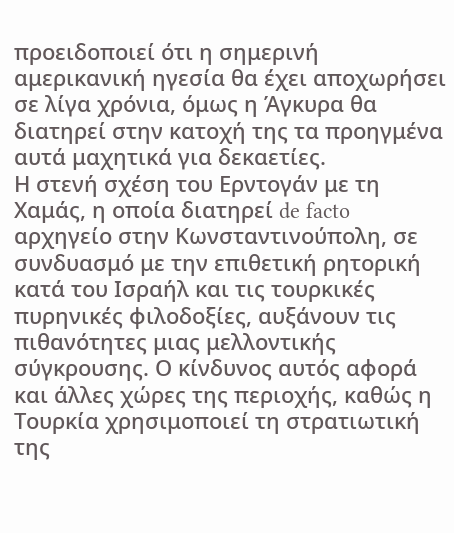προειδοποιεί ότι η σημερινή αμερικανική ηγεσία θα έχει αποχωρήσει σε λίγα χρόνια, όμως η Άγκυρα θα διατηρεί στην κατοχή της τα προηγμένα αυτά μαχητικά για δεκαετίες.
Η στενή σχέση του Ερντογάν με τη Χαμάς, η οποία διατηρεί de facto αρχηγείο στην Κωνσταντινούπολη, σε συνδυασμό με την επιθετική ρητορική κατά του Ισραήλ και τις τουρκικές πυρηνικές φιλοδοξίες, αυξάνουν τις πιθανότητες μιας μελλοντικής σύγκρουσης. Ο κίνδυνος αυτός αφορά και άλλες χώρες της περιοχής, καθώς η Τουρκία χρησιμοποιεί τη στρατιωτική της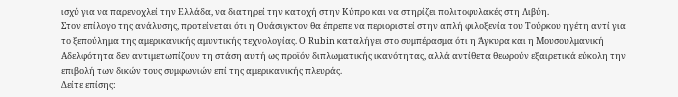ισχύ για να παρενοχλεί την Ελλάδα, να διατηρεί την κατοχή στην Κύπρο και να στηρίζει πολιτοφυλακές στη Λιβύη.
Στον επίλογο της ανάλυσης, προτείνεται ότι η Ουάσιγκτον θα έπρεπε να περιοριστεί στην απλή φιλοξενία του Τούρκου ηγέτη αντί για το ξεπούλημα της αμερικανικής αμυντικής τεχνολογίας. Ο Rubin καταλήγει στο συμπέρασμα ότι η Άγκυρα και η Μουσουλμανική Αδελφότητα δεν αντιμετωπίζουν τη στάση αυτή ως προϊόν διπλωματικής ικανότητας, αλλά αντίθετα θεωρούν εξαιρετικά εύκολη την επιβολή των δικών τους συμφωνιών επί της αμερικανικής πλευράς.
Δείτε επίσης: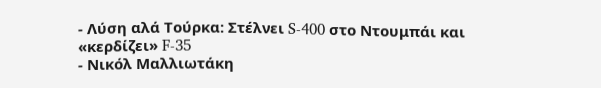- Λύση αλά Τούρκα: Στέλνει S-400 στο Ντουμπάι και «κερδίζει» F-35
- Νικόλ Μαλλιωτάκη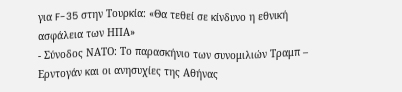για F-35 στην Τουρκία: «Θα τεθεί σε κίνδυνο η εθνική ασφάλεια των ΗΠΑ»
- Σύνοδος ΝΑΤΟ: Το παρασκήνιο των συνομιλιών Τραμπ – Ερντογάν και οι ανησυχίες της Αθήνας